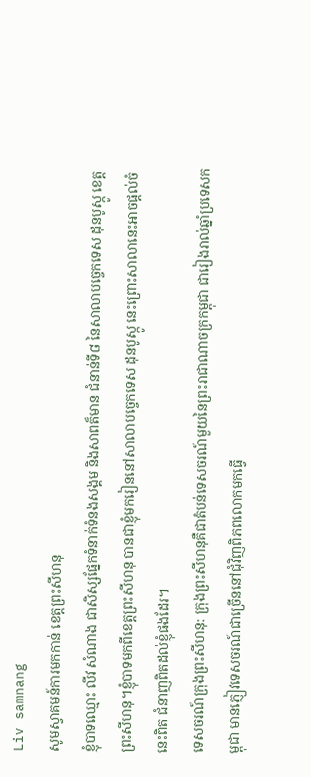Liv samnang
សូមស្វាគមន៍ការមកកាន់ ខេត្តព្រះសីហនុ
ខ្ញុំបាទឈ្មោះ លីវ សំណាង ជាសិស្សផ្នែកទំនាក់ទំនងសង្គម និងសាពត៏មាន ជំនាន់ទី៨ នៃសាលាបច្ចេកទេស ដុនបូស្កូ ខេត្តព្រះសីហនុ។ខ្ញុំបាទមកពីខេត្តព្រះសីហនុ បានជាខ្ញុំមករៀននៅសាលាបច្ចេកទេស ដុនបូស្កូ នេះព្រោះសាលានេះអាចផ្ដល់ចំនេះពិត ជំនាញពិតដល់ខ្ញុំផងដែរ។
ទេសចរណ៍ក្រុងព្រះសីហនុ: ក្រុងព្រះសីហនុគឺជាតំបន់ទេសចរណ៍មួយនៃព្រះរាជាណាចក្រកម្ពុជា ជារៀងរាល់ឆ្នាំប្រទេសកម្ពុជា មានភ្ញៀវទេសចរណ៍ជាច្រើននៅជុំវិញពិភពលោកមកធ្វើ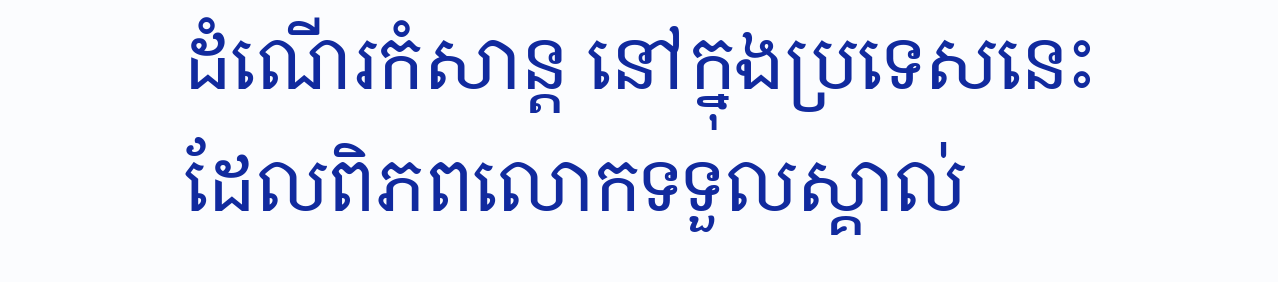ដំណើរកំសាន្ដ នៅក្នុងប្រទេសនេះ ដែលពិភពលោកទទួលស្គាល់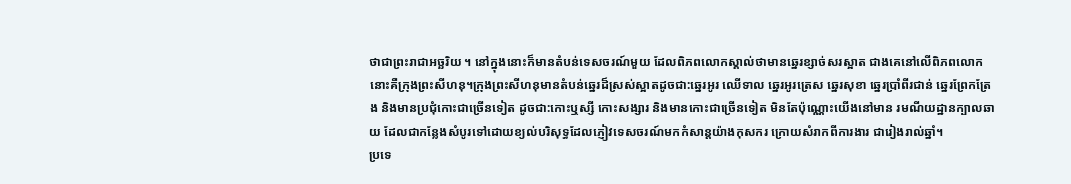ថាជាព្រះរាជាអច្ឆរិយ ។ នៅក្នុងនោះក៏មានតំបន់ទេសចរណ៍មួយ ដែលពិភពលោកស្គាល់ថាមានឆ្នេរខ្សាច់សរស្អាត ជាងគេនៅលើពិភពលោកនោះគឺក្រុងព្រះសីហនុ។ក្រុងព្រះសីហនុមានតំបន់ឆ្នេរដ៏ស្រស់ស្អាតដូចជា:ឆ្នេរអូរ ឈើទាល ឆ្នេរអូរត្រេស ឆ្នេរសុខា ឆ្នេរប្រាំពីរជាន់ ឆ្នេរព្រែកត្រែង និងមានប្រជុំកោះជាច្រើនទៀត ដូចជា:កោះឬស្សី កោះសង្សារ និងមានកោះជាច្រើនទៀត មិនតែប៉ុណ្ណោះយើងនៅមាន រមណីយដ្ឋានក្បាលឆាយ ដែលជាកន្លែងសំបូរទៅដោយខ្យល់បរិសុទ្ធដែលភ្ញៀវទេសចរណ៍មកកំសាន្ដយ៉ាងកុសករ ក្រោយសំរាកពីការងារ ជារៀងរាល់ឆ្នាំ។
ប្រទេ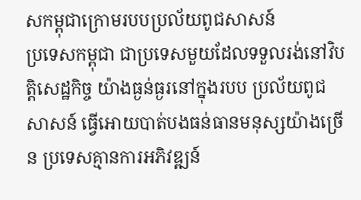សកម្ពុជាក្រោមរបបប្រល័យពូជសាសន៍
ប្រទេសកម្ពុជា ជាប្រទេសមួយដែលទទួលរង់នៅវិបត្តិសេដ្ឋកិច្ច យ៉ាងធ្ងន់ធ្ងរនៅក្នុងរបប ប្រល័យពូជសាសន៍ ធ្វើអោយបាត់បងធន់ធានមនុស្សយ៉ាងច្រើន ប្រទេសគ្មានការអភិវឌ្ឍន៍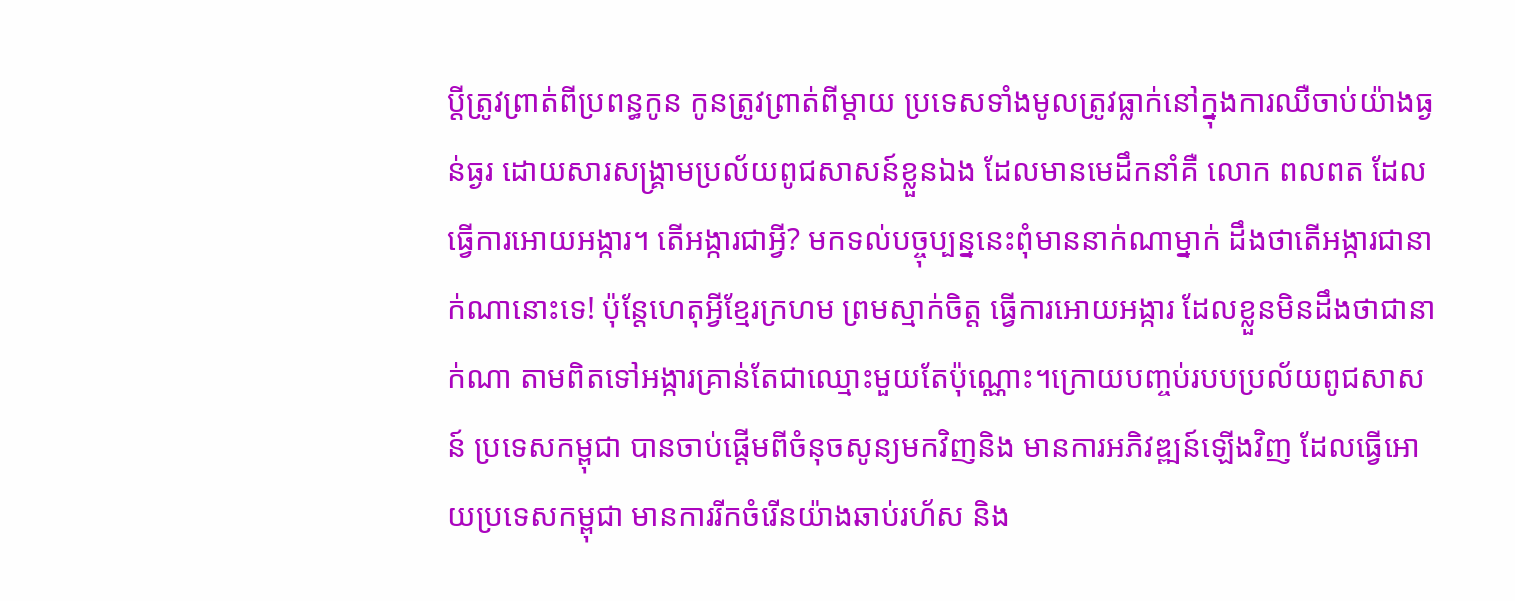ប្ដីត្រូវព្រាត់ពីប្រពន្ធកូន កូនត្រូវព្រាត់ពីម្ដាយ ប្រទេសទាំងមូលត្រូវធ្លាក់នៅក្នុងការឈឺចាប់យ៉ាងធ្ងន់ធ្ងរ ដោយសារសង្គ្រាមប្រល័យពូជសាសន៍ខ្លួនឯង ដែលមានមេដឹកនាំគឺ លោក ពលពត ដែលធ្វើការអោយអង្ការ។ តើអង្ការជាអ្វី? មកទល់បច្ចុប្បន្ននេះពុំមាននាក់ណាម្នាក់ ដឹងថាតើអង្ការជានាក់ណានោះទេ! ប៉ុន្តែហេតុអ្វីខ្មែរក្រហម ព្រមស្មាក់ចិត្ត ធ្វើការអោយអង្ការ ដែលខ្លួនមិនដឹងថាជានាក់ណា តាមពិតទៅអង្ការគ្រាន់តែជាឈ្មោះមួយតែប៉ុណ្ណោះ។ក្រោយបញ្ចប់របបប្រល័យពូជសាសន៍ ប្រទេសកម្ពុជា បានចាប់ផ្ដើមពីចំនុចសូន្យមកវិញនិង មានការអភិវឌ្ឍន៍ឡើងវិញ ដែលធ្វើអោយប្រទេសកម្ពុជា មានការរីកចំរើនយ៉ាងឆាប់រហ័ស និង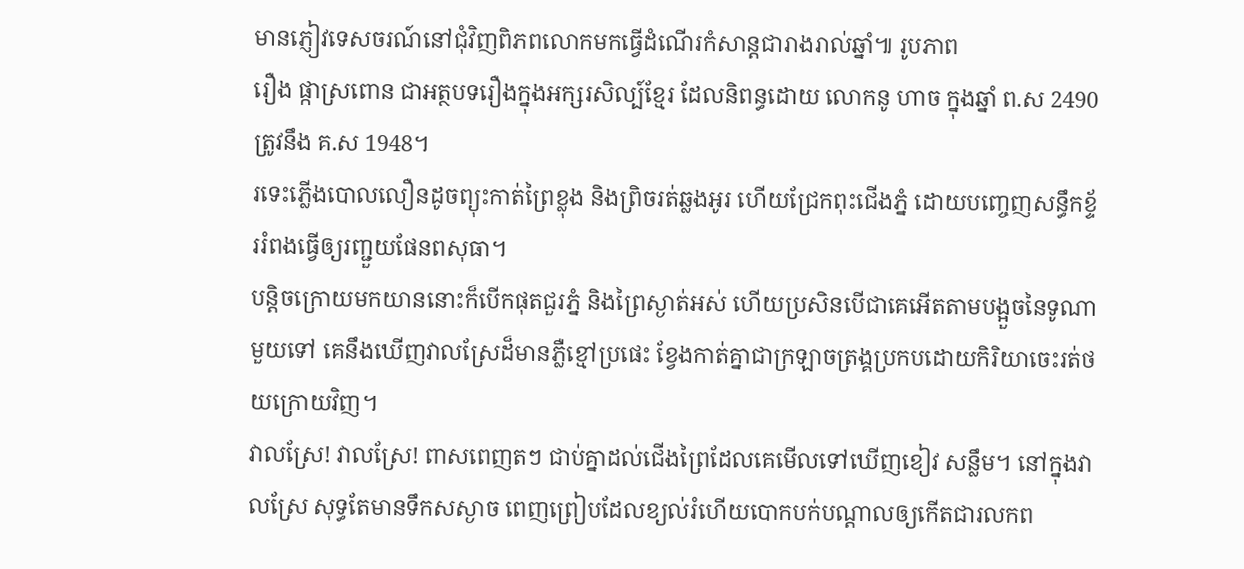មានភ្ញៀវទេសចរណ៍នៅជុំវិញពិភពលោកមកធ្វើដំណើរកំសាន្តជារាងរាល់ឆ្នាំ៕ រូបភាព
រឿង ផ្កាស្រពោន ជាអត្ថបទរឿងក្នុងអក្សរសិល្ប៍ខ្មែរ ដែលនិពន្ធដោយ លោកនូ ហាច ក្នុងឆ្នាំ ព.ស 2490 ត្រូវនឹង គ.ស 1948។
រទេះភ្លើងបោលលឿនដូចព្យុះកាត់ព្រៃខ្លុង និងព្រិចរត់ឆ្លងអូរ ហើយជ្រែកពុះជើងភ្នំ ដោយបញ្ចេញសន្ធឹកខ្ទ័ររំពងធ្វើឲ្យរញ្ជួយផែនពសុធា។
បន្តិចក្រោយមកយាននោះក៏បើកផុតជួរភ្នំ និងព្រៃស្ងាត់អស់ ហើយប្រសិនបើជាគេអើតតាមបង្អួចនៃទូណាមួយទៅ គេនឹងឃើញវាលស្រែដ៏មានភ្លឺខ្មៅប្រផេះ ខ្វែងកាត់គ្នាជាក្រឡាចត្រង្គប្រកបដោយកិរិយាចេះរត់ថយក្រោយវិញ។
វាលស្រែ! វាលស្រែ! ពាសពេញតៗ ជាប់គ្នាដល់ជើងព្រៃដែលគេមើលទៅឃើញខៀវ សន្លឹម។ នៅក្នុងវាលស្រែ សុទ្ធតែមានទឹកសស្ងាច ពេញព្រៀបដែលខ្យល់រំហើយបោកបក់បណ្តាលឲ្យកើតជារលកព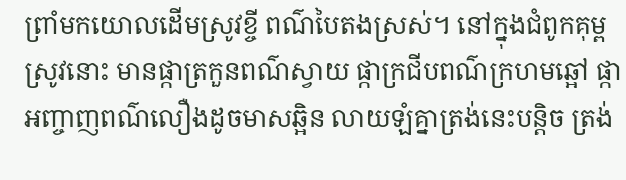ព្រាំមកយោលដើមស្រូវខ្ចី ពណ៌បៃតងស្រស់។ នៅក្នុងជំពូកគុម្ពស្រូវនោះ មានផ្កាត្រកួនពណ៌ស្វាយ ផ្កាក្រជីបពណ៌ក្រហមឆ្អៅ ផ្កាអញ្ចាញពណ៌លឿងដូចមាសឆ្អិន លាយឡំគ្នាត្រង់នេះបន្តិច ត្រង់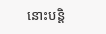នោះបន្តិ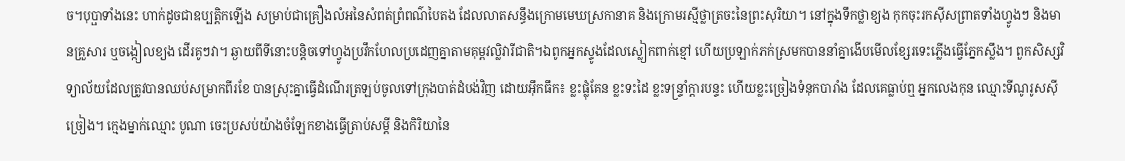ច។បុប្ផាទាំងនេះ ហាក់ដូចជាឧប្បត្តិកឡើង សម្រាប់ជាគ្រឿងលំអនៃសំពត់ព្រំពណ៌បៃតង ដែលលាតសន្ធឹងក្រោមមេឃស្រកានាគ និងក្រោមរស្មីថ្លាត្រចះនៃព្រះសុរិយា។ នៅក្នុងទឹកថ្លាខ្យង កុកចុះរកស៊ីសព្រាតទាំងហ្វូងៗ និងមានគ្រួសារ ឬចង្កៀលខ្យង ដើរគូៗវា។ ឆ្ងាយពីទីនោះបន្តិចទៅហ្វូងប្រវឹកហែលប្រដេញគ្នាតាមគុម្ពវល្លិវារីជាតិ។ឯពូកអ្នកស្ទូងដែលស្លៀកពាក់ខ្មៅ ហើយប្រឡាក់ភក់ស្រមកបាននាំគ្នាងើបមើលខ្សែរទេះភ្លើងធ្វើភ្នែកស្លឹង។ ពួកសិស្សវិទ្យាល័យដែលត្រូវបានឈប់សម្រាកពីរខែ បានស្រុះគ្នាធ្វើដំណើរត្រឡប់ចូលទៅក្រុងបាត់ដំបង់វិញ ដោយអ៊ឹកធឹក៖ ខ្លះផ្លុំគែន ខ្លះទះដៃ ខ្លះទន្ទ្រាំក្តារបន្ទះ ហើយខ្លះច្រៀងទំនុកបារាំង ដែលគេធ្លាប់ឮ អ្នកលេងកុន ឈ្មោះទីណូរូសស៊ីច្រៀង។ ក្មេងម្នាក់ឈ្មោះ បូណា ចេះប្រសប់យ៉ាងចំឡែកខាងធ្វើត្រាប់សម្តី និងកិរិយានៃ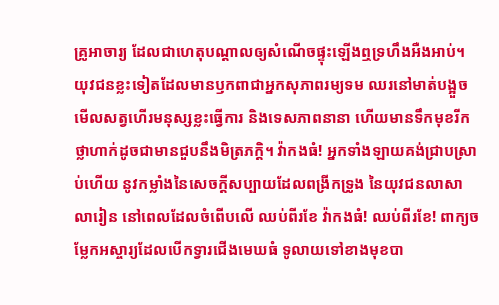គ្រូអាចារ្យ ដែលជាហេតុបណ្តាលឲ្យសំណើចផ្ទុះឡើងឮទ្រហឹងអឺងអាប់។ យុវជនខ្លះទៀតដែលមានឫកពាជាអ្នកសុភាពរម្យទម ឈរនៅមាត់បង្អួចមើលសត្វហើរមនុស្សខ្លះធ្វើការ និងទេសភាពនានា ហើយមានទឹកមុខរីកថ្លាហាក់ដូចជាមានជួបនឹងមិត្រភក្តិ។ វ៉ាកងធំ! អ្នកទាំងឡាយគង់ជ្រាបស្រាប់ហើយ នូវកម្លាំងនៃសេចក្តីសប្បាយដែលពង្រីកទ្រូង នៃយុវជនលាសាលារៀន នៅពេលដែលចំពើបលើ ឈប់ពីរខែ វ៉ាកងធំ! ឈប់ពីរខែ! ពាក្យចម្លែកអស្ចារ្យដែលបើកទ្វារជើងមេឃធំ ទូលាយទៅខាងមុខបា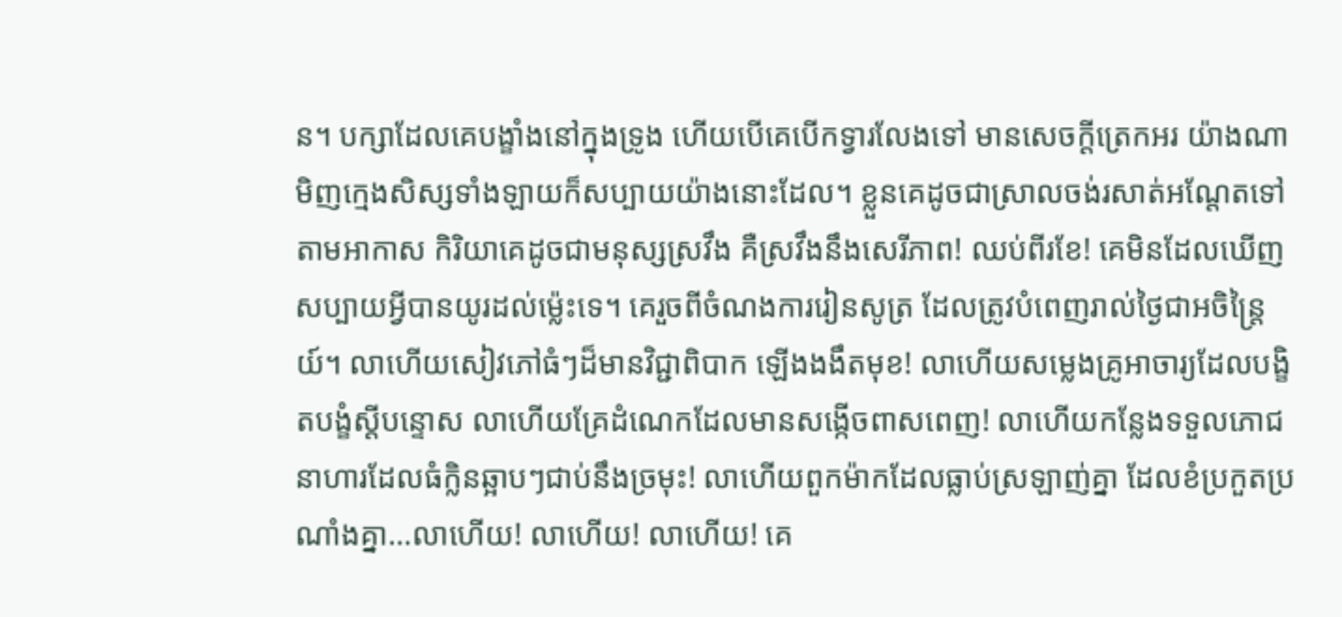ន។ បក្សាដែលគេបង្ខាំងនៅក្នុងទ្រូង ហើយបើគេបើកទ្វារលែងទៅ មានសេចក្តីត្រេកអរ យ៉ាងណាមិញក្មេងសិស្សទាំងឡាយក៏សប្បាយយ៉ាងនោះដែល។ ខ្លួនគេដូចជាស្រាលចង់រសាត់អណ្តែតទៅតាមអាកាស កិរិយាគេដូចជាមនុស្សស្រវឹង គឺស្រវឹងនឹងសេរីភាព! ឈប់ពីរខែ! គេមិនដែលឃើញសប្បាយអ្វីបានយូរដល់ម្ល៉េះទេ។ គេរួចពីចំណងការរៀនសូត្រ ដែលត្រូវបំពេញរាល់ថ្ងៃជាអចិន្ត្រៃយ៍។ លាហើយសៀវភៅធំៗដ៏មានវិជ្ជាពិបាក ឡើងងងឹតមុខ! លាហើយសម្លេងគ្រូអាចារ្យដែលបង្ខិតបង្ខំស្តីបន្ទោស លាហើយគ្រែដំណេកដែលមានសង្កើចពាសពេញ! លាហើយកន្លែងទទួលភោជនាហារដែលធំក្លិនឆ្អាបៗជាប់នឹងច្រមុះ! លាហើយពួកម៉ាកដែលធ្លាប់ស្រឡាញ់គ្នា ដែលខំប្រកួតប្រណាំងគ្នា…លាហើយ! លាហើយ! លាហើយ! គេ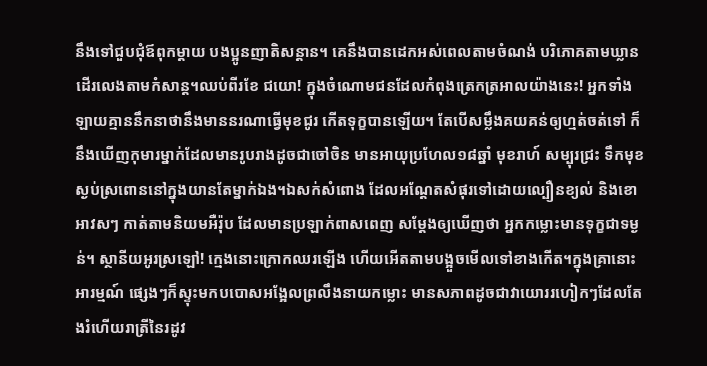នឹងទៅជួបជុំឪពុកម្តាយ បងប្អូនញាតិសន្តាន។ គេនឹងបានដេកអស់ពេលតាមចំណង់ បរិភោគតាមឃ្លាន ដើរលេងតាមកំសាន្ត។ឈប់ពីរខែ ជយោ! ក្នុងចំណោមជនដែលកំពុងត្រេកត្រអាលយ៉ាងនេះ! អ្នកទាំងឡាយគ្មាននឹកនាថានឹងមាននរណាធ្វើមុខជូរ កើតទុក្ខបានឡើយ។ តែបើសម្លឹងគយគន់ឲ្យហ្មត់ចត់ទៅ ក៏នឹងឃើញកុមារម្នាក់ដែលមានរូបរាងដូចជាចៅចិន មានអាយុប្រហែល១៨ឆ្នាំ មុខរាហ៍ សម្បុរជ្រះ ទឹកមុខស្ងប់ស្រពោននៅក្នុងយានតែម្នាក់ឯង។ឯសក់សំពោង ដែលអណ្តែតសំផុរទៅដោយល្បឿនខ្យល់ និងខោអាវសៗ កាត់តាមនិយមអឺរ៉ុប ដែលមានប្រឡាក់ពាសពេញ សម្តែងឲ្យឃើញថា អ្នកកម្លោះមានទុក្ខជាទម្ងន់។ ស្ថានីយអូរស្រឡៅ! ក្មេងនោះក្រោកឈរឡើង ហើយអើតតាមបង្អួចមើលទៅខាងកើត។ក្នុងគ្រានោះ អារម្មណ៍ ផ្សេងៗក៏ស្ទុះមកបបោសអង្អែលព្រលឹងនាយកម្លោះ មានសភាពដូចជាវាយោររហៀកៗដែលតែងរំហើយរាត្រីនៃរដូវ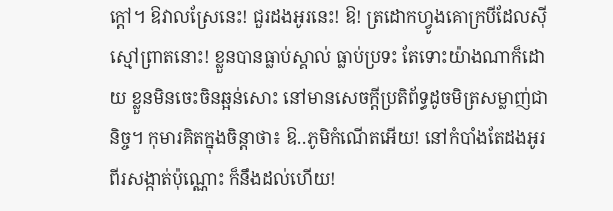ក្តៅ។ ឱវាលស្រែនេះ! ជួរដងអូរនេះ! ឱ! ត្រដោកហ្វូងគោក្របីដែលស៊ីស្មៅព្រាតនោះ! ខ្លួនបានធ្លាប់ស្គាល់ ធ្លាប់ប្រទះ តែទោះយ៉ាងណាក៏ដោយ ខ្លួនមិនចេះចិនឆ្អន់សោះ នៅមានសេចក្តីប្រតិព័ទ្ធដូចមិត្រសម្លាញ់ជានិច្ច។ កុមារគិតក្នុងចិន្តាថា៖ ឱ..ភូមិកំណើតអើយ! នៅកំបាំងតែដងអូរពីរសង្កាត់ប៉ុណ្ណោះ ក៏នឹងដល់ហើយ!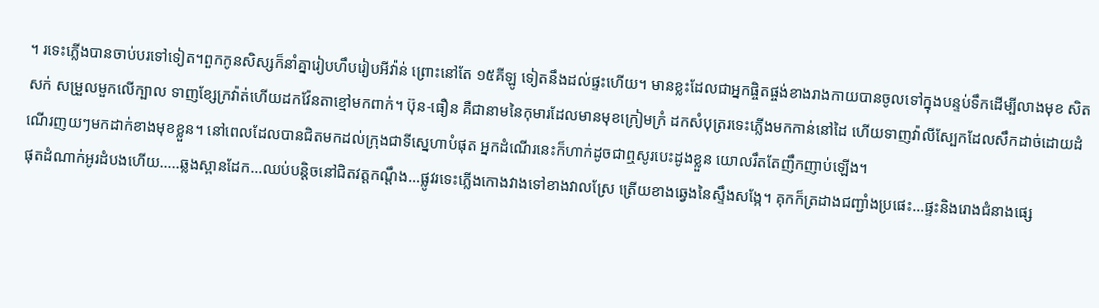។ រទេះភ្លើងបានចាប់បរទៅទៀត។ពួកកូនសិស្សក៏នាំគ្នារៀបហឹបរៀបអីវ៉ាន់ ព្រោះនៅតែ ១៥គីឡូ ទៀតនឹងដល់ផ្ទះហើយ។ មានខ្លះដែលជាអ្នកផ្ចិតផ្ចង់ខាងរាងកាយបានចូលទៅក្នុងបន្ទប់ទឹកដើម្បីលាងមុខ សិតសក់ សម្រួលមួកលើក្បាល ទាញខ្សែក្រវ៉ាត់ហើយដកវ៉ែនតាខ្មៅមកពាក់។ ប៊ុន-ធឿន គឺជានាមនៃកុមារដែលមានមុខក្រៀមក្រំ ដកសំបុត្ររទេះភ្លើងមកកាន់នៅដៃ ហើយទាញវ៉ាលីស្បែកដែលសឹកដាច់ដោយដំណើរញយៗមកដាក់ខាងមុខខ្លួន។ នៅពេលដែលបានជិតមកដល់ក្រុងជាទីស្នេហាបំផុត អ្នកដំណើរនេះក៏ហាក់ដូចជាឮសូរបេះដូងខ្លួន យោលរឹតតែញឹកញាប់ឡើង។
ផុតដំណាក់អូរដំបងហើយ…..ឆ្លងស្ពានដែក…ឈប់បន្តិចនៅជិតវត្តកណ្តឹង…ផ្លូវរទេះភ្លើងកោងវាងទៅខាងវាលស្រែ ត្រើយខាងឆ្វេងនៃស្ទឹងសង្កែ។ គុកក៏ត្រដាងជញ្ជាំងប្រផេះ…ផ្ទះនិងរោងជំនាងផ្សេ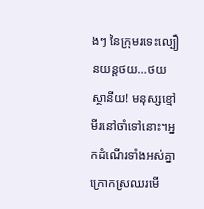ងៗ នៃក្រុមរទេះល្បឿនយន្តថយ…ថយ ស្ថានីយ! មនុស្សខ្មៅមីរនៅចាំទៅនោះ។អ្នកដំណើរទាំងអស់គ្នាក្រោកស្រឈរមើ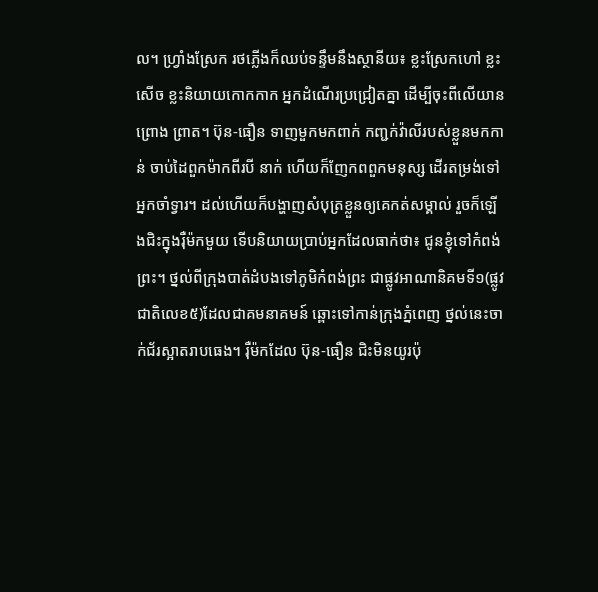ល។ ហ្វ្រាំងស្រែក រថភ្លើងក៏ឈប់ទន្ទឹមនឹងស្ថានីយ៖ ខ្លះស្រែកហៅ ខ្លះសើច ខ្លះនិយាយកោកកាក អ្នកដំណើរប្រជ្រៀតគ្នា ដើម្បីចុះពីលើយានព្រោង ព្រាត។ ប៊ុន-ធឿន ទាញមួកមកពាក់ កញ្ជក់វ៉ាលីរបស់ខ្លួនមកកាន់ ចាប់ដៃពួកម៉ាកពីរបី នាក់ ហើយក៏ញែកពពួកមនុស្ស ដើរតម្រង់ទៅអ្នកចាំទ្វារ។ ដល់ហើយក៏បង្ហាញសំបុត្រខ្លួនឲ្យគេកត់សម្គាល់ រួចក៏ឡើងជិះក្នុងរ៉ឺម៉កមួយ ទើបនិយាយប្រាប់អ្នកដែលធាក់ថា៖ ជូនខ្ញុំទៅកំពង់ព្រះ។ ថ្នល់ពីក្រុងបាត់ដំបងទៅភូមិកំពង់ព្រះ ជាផ្លូវអាណានិគមទី១(ផ្លូវជាតិលេខ៥)ដែលជាគមនាគមន៍ ឆ្ពោះទៅកាន់ក្រុងភ្នំពេញ ថ្នល់នេះចាក់ជ័រស្អាតរាបធេង។ រ៉ឺម៉កដែល ប៊ុន-ធឿន ជិះមិនយូរប៉ុ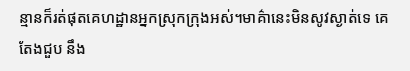ន្មានក៏រត់ផុតគេហដ្ឋានអ្នកស្រុកក្រុងអស់។មាគ៌ានេះមិនសូវស្ងាត់ទេ គេតែងជួប នឹង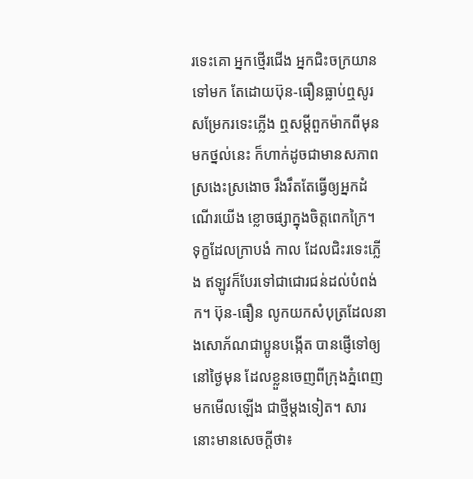រទេះគោ អ្នកថ្មើរជើង អ្នកជិះចក្រយានទៅមក តែដោយប៊ុន-ធឿនធ្លាប់ឮសូរសម្រែករទេះភ្លើង ឮសម្តីពួកម៉ាកពីមុនមកថ្នល់នេះ ក៏ហាក់ដូចជាមានសភាពស្រងេះស្រងោច រឹងរឹតតែធ្វើឲ្យអ្នកដំណើរយើង ខ្លោចផ្សាក្នុងចិត្តពេកក្រៃ។ ទុក្ខដែលក្រាបងំ កាល ដែលជិះរទេះភ្លើង ឥឡូវក៏បែរទៅជាជោរជន់ដល់បំពង់ក។ ប៊ុន-ធឿន លូកយកសំបុត្រដែលនាងសោភ័ណជាប្អូនបង្កើត បានផ្ញើទៅឲ្យនៅថ្ងៃមុន ដែលខ្លួនចេញពីក្រុងភ្នំពេញ មកមើលឡើង ជាថ្មីម្តងទៀត។ សារនោះមានសេចក្តីថា៖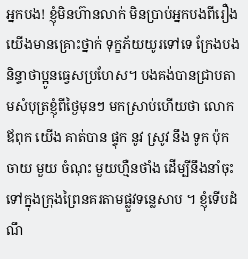អ្នកបង! ខ្ញុំមិនហ៊ានលាក់ មិនប្រាប់អ្នកបងពីរឿងយើងមានគ្រោះថ្នាក់ ទុក្ខភ័យយូរទៅទេ ក្រែងបងនិន្ទាថាប្អូនធ្វេសប្រហែស។ បងគង់បានជ្រាបតាមសំបុត្រខ្ញុំពីថ្ងៃមុនៗ មកស្រាប់ហើយថា លោកឪពុក យើង គាត់បាន ផ្ទុក នូវ ស្រូវ នឹង ទូក ប៉ុកចាយ មួយ ចំណុះ មួយហ្មឺនថាំង ដើម្បីនឹងនាំចុះទៅក្នុងក្រុងព្រៃនគរតាមផ្លួវទន្លេសាប ។ ខ្ញុំទើបដំណឹ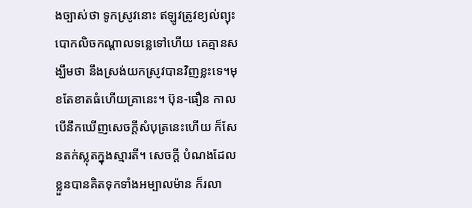ងច្បាស់ថា ទូកស្រូវនោះ ឥឡូវត្រូវខ្យល់ព្យុះបោកលិចកណ្តាលទន្លេទៅហើយ គេគ្មានសង្ឃឹមថា នឹងស្រង់យកស្រូវបានវិញខ្លះទេ។មុខតែខាតធំហើយគ្រានេះ។ ប៊ុន-ធឿន កាលបើនឹកឃើញសេចក្តីសំបុត្រនេះហើយ ក៏សែនតក់ស្លុតក្នុងស្មារតី។ សេចក្តី បំណងដែល ខ្លួនបានគិតទុកទាំងអម្បាលម៉ាន ក៏រលា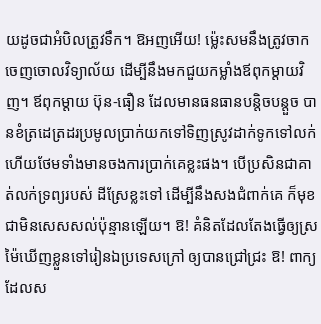យដូចជាអំបិលត្រូវទឹក។ ឱអញអើយ! ម្ល៉េះសមនឹងត្រូវចាកចេញចោលវិទ្យាល័យ ដើម្បីនឹងមកជួយកម្លាំងឪពុកម្តាយវិញ។ ឪពុកម្តាយ ប៊ុន-ធឿន ដែលមានធនធានបន្តិចបន្តួច បានខំត្រដេត្រដរប្រមូលប្រាក់យកទៅទិញស្រូវដាក់ទូកទៅលក់ ហើយថែមទាំងមានចងការប្រាក់គេខ្លះផង។ បើប្រសិនជាគាត់លក់ទ្រព្យរបស់ ដីស្រែខ្លះទៅ ដើម្បីនឹងសងជំពាក់គេ ក៏មុខជាមិនសេសសល់ប៉ុន្មានឡើយ។ ឱ! គំនិតដែលតែងធ្វើឲ្យស្រម៉ៃឃើញខ្លួនទៅរៀនឯប្រទេសក្រៅ ឲ្យបានជ្រៅជ្រះ ឱ! ពាក្យដែលស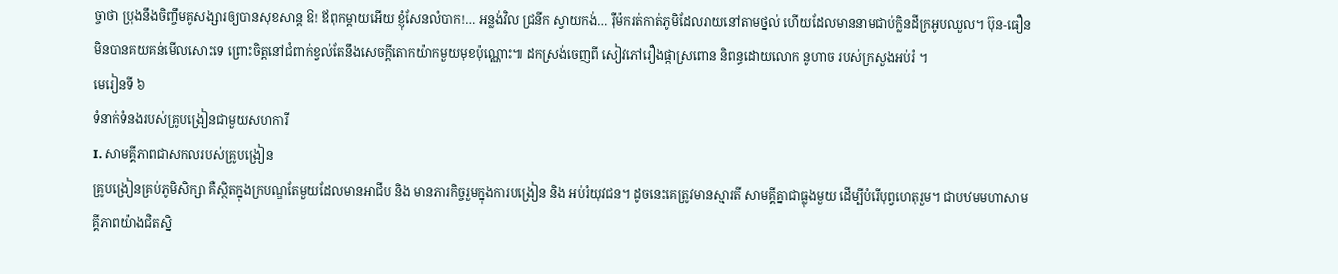ច្ចាថា ប្រុងនឹងចិញ្ចឹមគូសង្សារឲ្យបានសុខសាន្ត ឱ! ឪពុកម្តាយអើយ ខ្ញុំសែនលំបាក!… អន្លង់វិល ជ្រនីក ស្វាយកង់… រ៉ឺម៉ករត់កាត់ភូមិដែលរាយនៅតាមថ្នល់ ហើយដែលមាននាមជាប់ក្លិនដីក្រអូបឈួល។ ប៊ុន-ធឿន មិនបានគយគន់មើលសោះទេ ព្រោះចិត្តនៅជំពាក់ខ្វល់តែនឹងសេចក្តីតោកយ៉ាកមួយមុខប៉ុណ្ណោះ៕ ដកស្រង់ចេញពី សៀវភៅរឿងផ្កាស្រពោន និពន្ធដោយលោក នូហាច របស់ក្រសួងអប់រំ ។
មេរៀនទី ៦
ទំនាក់ទំនងរបស់គ្រូបង្រៀនជាមួយសហការី
I. សាមគ្គីភាពជាសកលរបស់គ្រូបង្រៀន
គ្រូបង្រៀនគ្រប់ភូមិសិក្សា គឺស្ថិតក្នុងក្របណ្ឌតែមួយដែលមានអាជីប និង មានភារកិច្ចរួមក្នុងការបង្រៀន និង អប់រំយុវជន។ ដូចនេះគេត្រូវមានស្មារតី សាមគ្គីគ្នាជាធ្លុងមួយ ដើម្បីបំរើបុព្វហេតុរួម។ ជាបឋមមហាសាមគ្គីភាពយ៉ាងជិតស្និ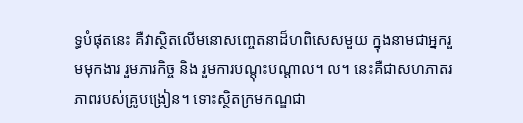ទ្ធបំផុតនេះ គឺវាស្ថិតលើមនោសញ្ចេតនាដ៏ហពិសេសមួយ ក្នុងនាមជាអ្នករួមមុកងារ រួមភារកិច្ច និង រួមការបណ្តុះបណ្តាល។ ល។ នេះគឺជាសហភាតរភាពរបស់គ្រូបង្រៀន។ ទោះស្ថិតក្រមកណ្ឌជា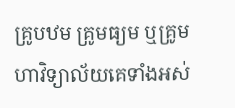គ្រូបឋម គ្រូមធ្យម ឬគ្រូមហាវិទ្យាល័យគេទាំងអស់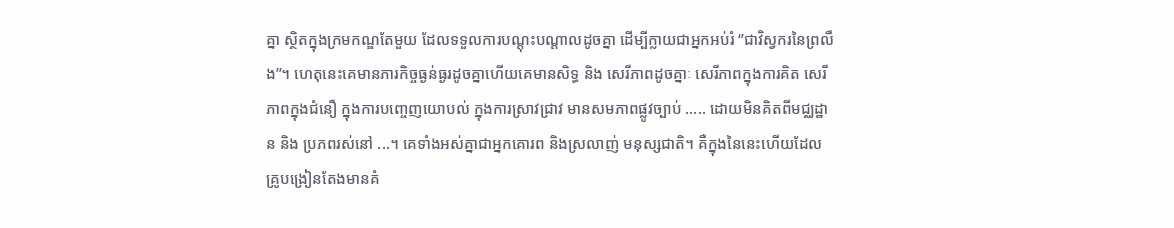គ្នា ស្ថិតក្នុងក្រមកណ្ឌតែមួយ ដែលទទួលការបណ្តុះបណ្តាលដូចគ្នា ដើម្បីក្លាយជាអ្នកអប់រំ ‘’ជាវិស្វករនៃព្រលឹង’’។ ហេតុនេះគេមានភារកិច្ចធ្ងន់ធ្ងរដូចគ្នាហើយគេមានសិទ្ធ និង សេរីភាពដូចគ្នាៈ សេរីភាពក្នុងការគិត សេរីភាពក្នុងជំនឿ ក្នុងការបញ្ចេញយោបល់ ក្នុងការស្រាវជ្រាវ មានសមភាពផ្លូវច្បាប់ ..... ដោយមិនគិតពីមជ្ឈដ្ឋាន និង ប្រភពរស់នៅ ...។ គេទាំងអស់គ្នាជាអ្នកគោរព និងស្រលាញ់ មនុស្សជាតិ។ គឺក្នុងនៃនេះហើយដែលគ្រូបង្រៀនតែងមានគំ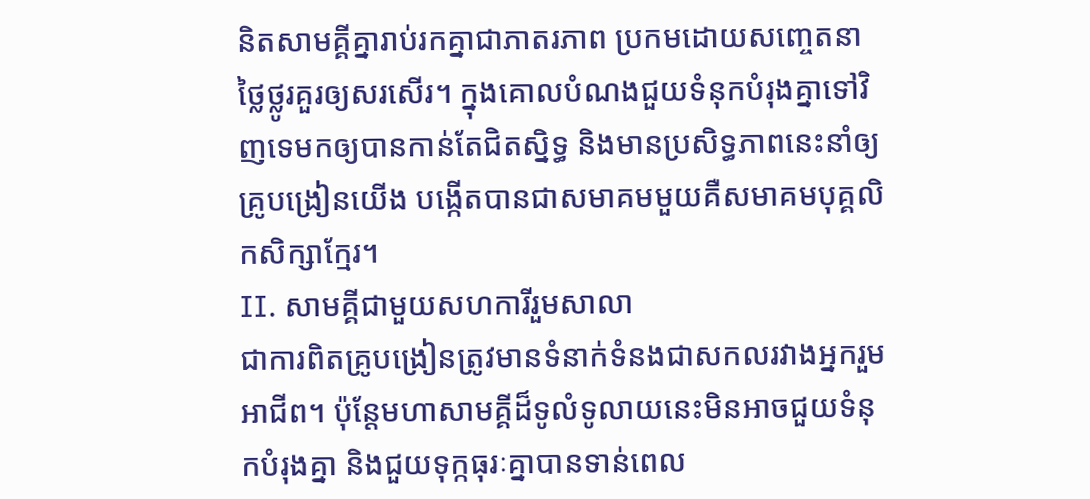និតសាមគ្គីគ្នារាប់រកគ្នាជាភាតរភាព ប្រកមដោយសញ្ចេតនាថ្លៃថ្លូរគួរឲ្យសរសើរ។ ក្នុងគោលបំណងជួយទំនុកបំរុងគ្នាទៅវិញទេមកឲ្យបានកាន់តែជិតស្និទ្ធ និងមានប្រសិទ្ធភាពនេះនាំឲ្យគ្រូបង្រៀនយើង បង្កើតបានជាសមាគមមួយគឺសមាគមបុគ្គលិកសិក្សាក្មែរ។
II. សាមគ្គីជាមួយសហការីរួមសាលា
ជាការពិតគ្រូបង្រៀនត្រូវមានទំនាក់ទំនងជាសកលរវាងអ្នករួមអាជីព។ ប៉ុន្តែមហាសាមគ្គីដ៏ទូលំទូលាយនេះមិនអាចជួយទំនុកបំរុងគ្នា និងជួយទុក្កធុរៈគ្នាបានទាន់ពេល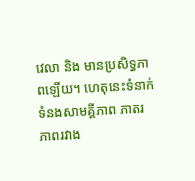វេលា និង មានប្រសិទ្ធភាពឡើយ។ ហេតុនេះទំនាក់ទំនងសាមគ្គីភាព ភាតរភាពរវាង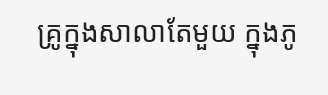គ្រូក្នុងសាលាតែមួយ ក្នុងភូ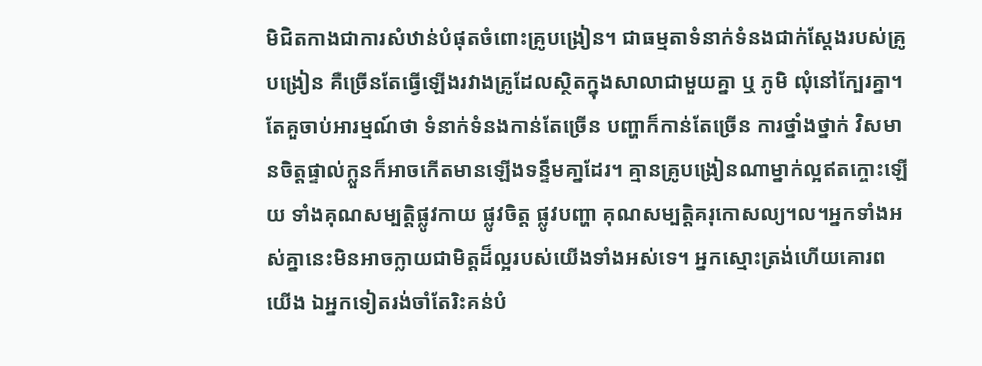មិជិតកាងជាការសំឋាន់បំផុតចំពោះគ្រូបង្រៀន។ ជាធម្មតាទំនាក់ទំនងជាក់ស្តែងរបស់គ្រូបង្រៀន គឺច្រើនតែធ្វើឡើងរវាងគ្រូដែលស្ថិតក្នុងសាលាជាមួយគ្នា ឬ ភូមិ ឍុំនៅក្បែរគ្នា។តែគួចាប់អារម្មណ៍ថា ទំនាក់ទំនងកាន់តែច្រើន បញ្ហាក៏កាន់តែច្រើន ការថ្នាំងថ្នាក់ វិសមានចិត្តផ្ទាល់ក្លួនក៏អាចកើតមានឡើងទន្ទឹមគា្នដែរ។ គ្មានគ្រូបង្រៀនណាម្នាក់ល្អឥតក្ចោះឡើយ ទាំងគុណសម្បត្តិផ្លូវកាយ ផ្លូវចិត្ត ផ្លូវបញ្ហា គុណសម្បត្តិគរុកោសល្យ។ល។អ្នកទាំងអស់គ្នានេះមិនអាចក្លាយជាមិត្តដ៏ល្អរបស់យើងទាំងអស់ទេ។ អ្នកស្មោះត្រង់ហើយគោរពយើង ឯអ្នកទៀតរង់ចាំតែរិះគន់បំ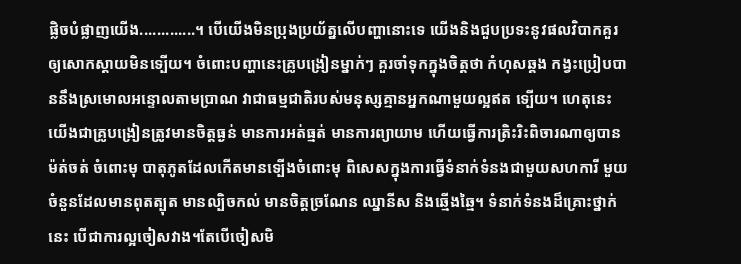ផ្លិចបំផ្លាញយើង.............។ បើយើងមិនប្រុងប្រយ័ត្នលើបញ្ហានោះទេ យើងនិងជួបប្រទះនូវផលវិបាកគួរឲ្យសោកស្ដាយមិនទ្បើយ។ ចំពោះបញ្ហានេះគ្រូបង្រៀនម្នាក់ៗ គួរចាំទុកក្នុងចិត្តថា កំហុសឆ្គង កង្វះប្រៀបបាននឹងស្រមោលអន្ទោលតាមប្រាណ វាជាធម្មជាតិរបស់មនុស្សគ្មានអ្នកណាមួយល្អឥត ទ្បើយ។ ហេតុនេះយើងជាគ្រូបង្រៀនត្រូវមានចិត្តធ្ងន់ មានការអត់ធ្មត់ មានការព្យាយាម ហើយធ្វើការត្រិះរិះពិចារណាឲ្យបានម៉ត់ចត់ ចំពោះមុ បាតុភូតដែលកើតមានទ្បើងចំពោះមុ ពិសេសក្នុងការធ្វើទំនាក់ទំនងជាមួយសហការី មួយចំនួនដែលមានពុតត្បុត មានល្បិចកល់ មានចិត្តច្រណែន ឈ្នានីស និងឆ្មើងឆ្មៃ។ ទំនាក់ទំនងដ៏គ្រោះថ្នាក់នេះ បើជាការល្អចៀសវាង។តែបើចៀសមិ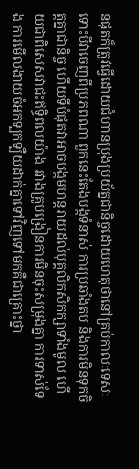នផុតក៏ត្រូវធ្វើដោយជំហានប្រុងប្រយ័ត្នជានិច្ចដោយហេតុថានៅគ្រប់កាលៈទេសៈទោះបីវាចេញពីប្រភពណា ពួកនេះតែងបង្កទំនាស់ ការប្រឆាំងតប និងការមិនទុកចិត្តគ្នាជានិច្ច ហើយទីបំផុតវាអាចបង្កមហន្តរាយដល់បុគ្គលិកសិកក្សាទាំងមូល ហើយជាពិសេសវាជះឥទ្ធិពលយ៉ាង រវាងគ្រូបង្រៀនការមិនចុះសម្រុងគ្នា ការទាស់ទែង ការមើលងាយចំអកទ្បកទ្បឺយដាក់គ្នាទៅវិញទៅមកគឺជាគ្រោះថ្នា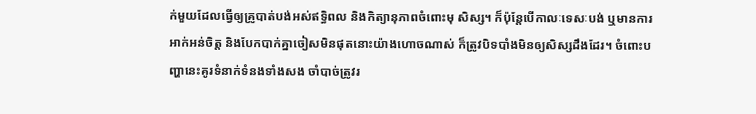ក់មួយដែលធ្វើឲ្យគ្រូបាត់បង់អស់ឥទ្ធិពល និងកិត្យានុភាពចំពោះមុ សិស្ស។ ក៏ប៉ុន្តែបើកាលៈទេសៈបង់ ឬមានការអាក់អន់ចិត្ត និងបែកបាក់គ្នាចៀសមិនផុតនោះយ៉ាងហោចណាស់ ក៏ត្រូវបិទបាំងមិនឲ្យសិស្សដឹងដែរ។ ចំពោះបញ្ហានេះគូរទំនាក់ទំនងទាំងសង ចាំបាច់ត្រូវរ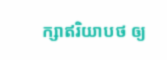ក្សាឥរិយាបថ ឲ្យ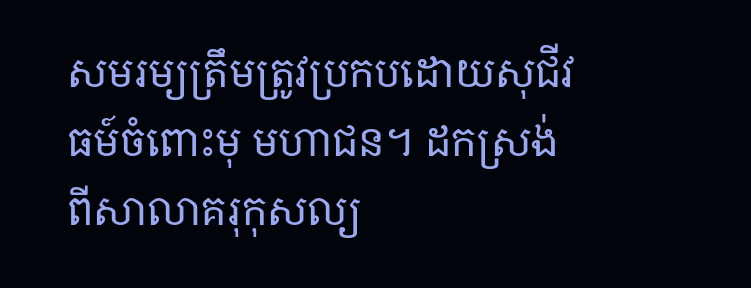សមរម្យត្រឹមត្រូវប្រកបដោយសុជីវធម៍ចំពោះមុ មហាជន។ ដកស្រង់ពីសាលាគរុកុសល្យ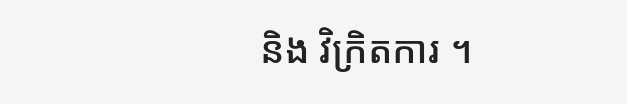និង វិក្រិតការ ។